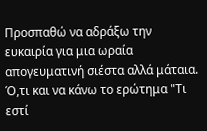Προσπαθώ να αδράξω την ευκαιρία για μια ωραία απογευματινή σιέστα αλλά μάταια. Ό,τι και να κάνω το ερώτημα "Τι εστί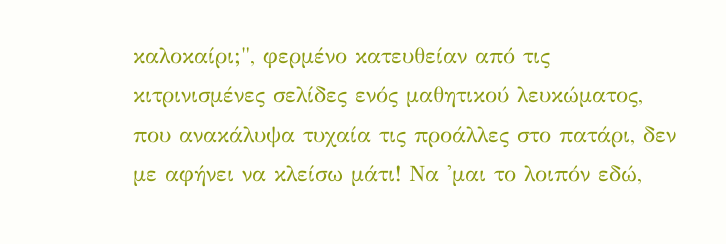καλοκαίρι;", φερμένο κατευθείαν από τις κιτρινισμένες σελίδες ενός μαθητικού λευκώματος, που ανακάλυψα τυχαία τις προάλλες στο πατάρι, δεν με αφήνει να κλείσω μάτι! Να 'μαι το λοιπόν εδώ,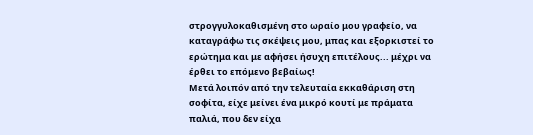στρογγυλοκαθισμένη στο ωραίο μου γραφείο, να καταγράφω τις σκέψεις μου, μπας και εξορκιστεί το ερώτημα και με αφήσει ήσυχη επιτέλους... μέχρι να έρθει το επόμενο βεβαίως!
Μετά λοιπόν από την τελευταία εκκαθάριση στη σοφίτα, είχε μείνει ένα μικρό κουτί με πράματα παλιά, που δεν είχα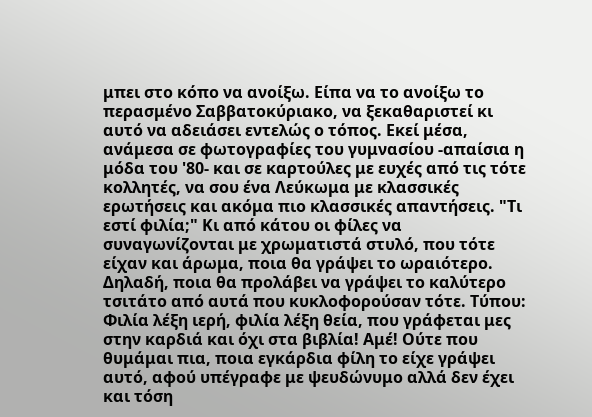μπει στο κόπο να ανοίξω. Είπα να το ανοίξω το περασμένο Σαββατοκύριακο, να ξεκαθαριστεί κι αυτό να αδειάσει εντελώς ο τόπος. Εκεί μέσα, ανάμεσα σε φωτογραφίες του γυμνασίου -απαίσια η μόδα του '80- και σε καρτούλες με ευχές από τις τότε κολλητές, να σου ένα Λεύκωμα με κλασσικές ερωτήσεις και ακόμα πιο κλασσικές απαντήσεις. "Τι εστί φιλία;" Κι από κάτου οι φίλες να συναγωνίζονται με χρωματιστά στυλό, που τότε είχαν και άρωμα, ποια θα γράψει το ωραιότερο. Δηλαδή, ποια θα προλάβει να γράψει το καλύτερο τσιτάτο από αυτά που κυκλοφορούσαν τότε. Τύπου: Φιλία λέξη ιερή, φιλία λέξη θεία, που γράφεται μες στην καρδιά και όχι στα βιβλία! Αμέ! Ούτε που θυμάμαι πια, ποια εγκάρδια φίλη το είχε γράψει αυτό, αφού υπέγραφε με ψευδώνυμο αλλά δεν έχει και τόση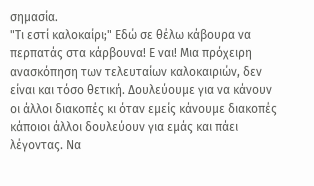σημασία.
"Τι εστί καλοκαίρι;" Εδώ σε θέλω κάβουρα να περπατάς στα κάρβουνα! Ε ναι! Μια πρόχειρη ανασκόπηση των τελευταίων καλοκαιριών, δεν είναι και τόσο θετική. Δουλεύουμε για να κάνουν οι άλλοι διακοπές κι όταν εμείς κάνουμε διακοπές κάποιοι άλλοι δουλεύουν για εμάς και πάει λέγοντας. Να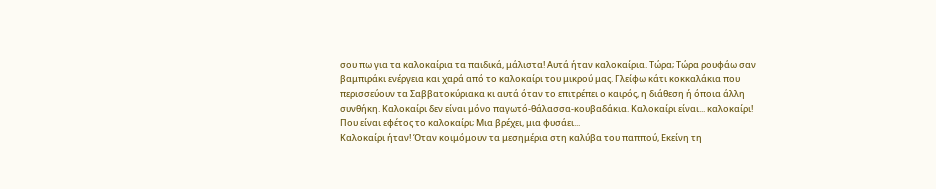σου πω για τα καλοκαίρια τα παιδικά, μάλιστα! Αυτά ήταν καλοκαίρια. Τώρα; Τώρα ρουφάω σαν βαμπιράκι ενέργεια και χαρά από το καλοκαίρι του μικρού μας. Γλείφω κάτι κοκκαλάκια που περισσεύουν τα Σαββατοκύριακα κι αυτά όταν το επιτρέπει ο καιρός, η διάθεση ή όποια άλλη συνθήκη. Καλοκαίρι δεν είναι μόνο παγωτό-θάλασσα-κουβαδάκια. Καλοκαίρι είναι... καλοκαίρι! Που είναι εφέτος το καλοκαίρι; Μια βρέχει, μια φυσάει...
Καλοκαίρι ήταν! Όταν κοιμόμουν τα μεσημέρια στη καλύβα του παππού, Εκείνη τη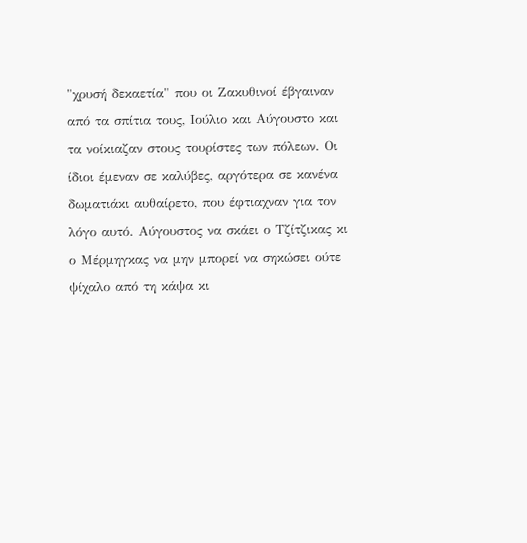"χρυσή δεκαετία" που οι Ζακυθινοί έβγαιναν από τα σπίτια τους, Ιούλιο και Αύγουστο και τα νοίκιαζαν στους τουρίστες των πόλεων. Οι ίδιοι έμεναν σε καλύβες, αργότερα σε κανένα δωματιάκι αυθαίρετο, που έφτιαχναν για τον λόγο αυτό. Αύγουστος να σκάει ο Τζίτζικας κι ο Μέρμηγκας να μην μπορεί να σηκώσει ούτε ψίχαλο από τη κάψα κι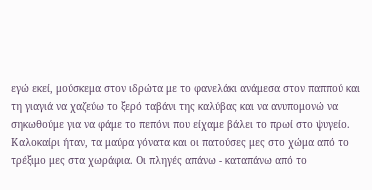εγώ εκεί, μούσκεμα στον ιδρώτα με το φανελάκι ανάμεσα στον παππού και τη γιαγιά να χαζεύω το ξερό ταβάνι της καλύβας και να ανυπομονώ να σηκωθούμε για να φάμε το πεπόνι που είχαμε βάλει το πρωί στο ψυγείο.
Καλοκαίρι ήταν, τα μαύρα γόνατα και οι πατούσες μες στο χώμα από το τρέξιμο μες στα χωράφια. Οι πληγές απάνω - καταπάνω από το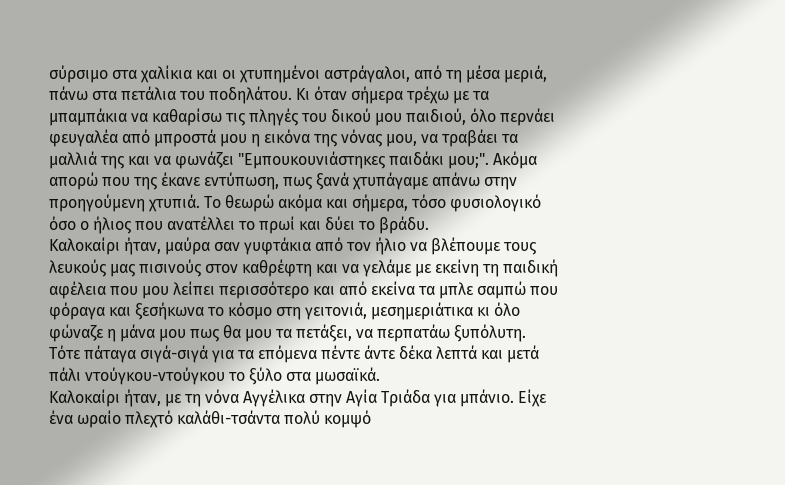σύρσιμο στα χαλίκια και οι χτυπημένοι αστράγαλοι, από τη μέσα μεριά, πάνω στα πετάλια του ποδηλάτου. Κι όταν σήμερα τρέχω με τα μπαμπάκια να καθαρίσω τις πληγές του δικού μου παιδιού, όλο περνάει φευγαλέα από μπροστά μου η εικόνα της νόνας μου, να τραβάει τα μαλλιά της και να φωνάζει "Εμπουκουνιάστηκες παιδάκι μου;". Ακόμα απορώ που της έκανε εντύπωση, πως ξανά χτυπάγαμε απάνω στην προηγούμενη χτυπιά. Το θεωρώ ακόμα και σήμερα, τόσο φυσιολογικό όσο ο ήλιος που ανατέλλει το πρωί και δύει το βράδυ.
Καλοκαίρι ήταν, μαύρα σαν γυφτάκια από τον ήλιο να βλέπουμε τους λευκούς μας πισινούς στον καθρέφτη και να γελάμε με εκείνη τη παιδική αφέλεια που μου λείπει περισσότερο και από εκείνα τα μπλε σαμπώ που φόραγα και ξεσήκωνα το κόσμο στη γειτονιά, μεσημεριάτικα κι όλο φώναζε η μάνα μου πως θα μου τα πετάξει, να περπατάω ξυπόλυτη. Τότε πάταγα σιγά-σιγά για τα επόμενα πέντε άντε δέκα λεπτά και μετά πάλι ντούγκου-ντούγκου το ξύλο στα μωσαϊκά.
Καλοκαίρι ήταν, με τη νόνα Αγγέλικα στην Αγία Τριάδα για μπάνιο. Είχε ένα ωραίο πλεχτό καλάθι-τσάντα πολύ κομψό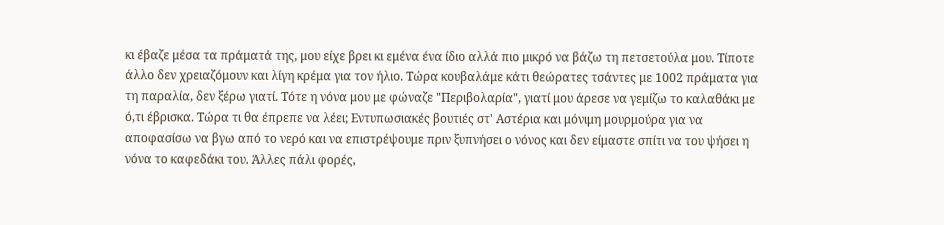κι έβαζε μέσα τα πράματά της, μου είχε βρει κι εμένα ένα ίδιο αλλά πιο μικρό να βάζω τη πετσετούλα μου. Τίποτε άλλο δεν χρειαζόμουν και λίγη κρέμα για τον ήλιο. Τώρα κουβαλάμε κάτι θεώρατες τσάντες με 1002 πράματα για τη παραλία, δεν ξέρω γιατί. Τότε η νόνα μου με φώναζε "Περιβολαρία", γιατί μου άρεσε να γεμίζω το καλαθάκι με ό,τι έβρισκα. Τώρα τι θα έπρεπε να λέει; Εντυπωσιακές βουτιές στ' Αστέρια και μόνιμη μουρμούρα για να αποφασίσω να βγω από το νερό και να επιστρέψουμε πριν ξυπνήσει ο νόνος και δεν είμαστε σπίτι να του ψήσει η νόνα το καφεδάκι του. Άλλες πάλι φορές,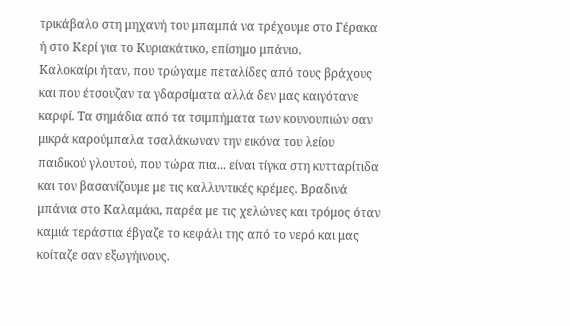τρικάβαλο στη μηχανή του μπαμπά να τρέχουμε στο Γέρακα ή στο Κερί για το Κυριακάτικο, επίσημο μπάνιο.
Καλοκαίρι ήταν, που τρώγαμε πεταλίδες από τους βράχους και που έτσουζαν τα γδαρσίματα αλλά δεν μας καιγότανε καρφί. Τα σημάδια από τα τσιμπήματα των κουνουπιών σαν μικρά καρούμπαλα τσαλάκωναν την εικόνα του λείου παιδικού γλουτού, που τώρα πια... είναι τίγκα στη κυτταρίτιδα και τον βασανίζουμε με τις καλλυντικές κρέμες. Βραδινά μπάνια στο Καλαμάκι, παρέα με τις χελώνες και τρόμος όταν καμιά τεράστια έβγαζε το κεφάλι της από το νερό και μας κοίταζε σαν εξωγήινους.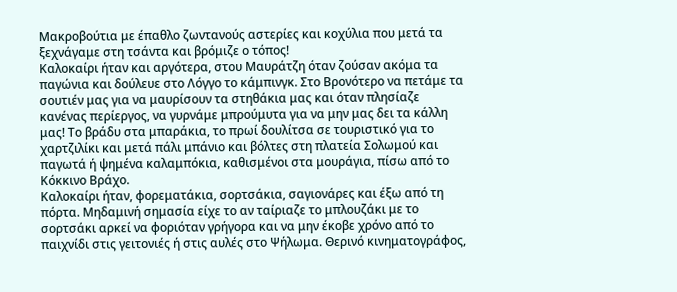Μακροβούτια με έπαθλο ζωντανούς αστερίες και κοχύλια που μετά τα ξεχνάγαμε στη τσάντα και βρόμιζε ο τόπος!
Καλοκαίρι ήταν και αργότερα, στου Μαυράτζη όταν ζούσαν ακόμα τα παγώνια και δούλευε στο Λόγγο το κάμπινγκ. Στο Βρονότερο να πετάμε τα σουτιέν μας για να μαυρίσουν τα στηθάκια μας και όταν πλησίαζε κανένας περίεργος, να γυρνάμε μπρούμυτα για να μην μας δει τα κάλλη μας! Το βράδυ στα μπαράκια, το πρωί δουλίτσα σε τουριστικό για το χαρτζιλίκι και μετά πάλι μπάνιο και βόλτες στη πλατεία Σολωμού και παγωτά ή ψημένα καλαμπόκια, καθισμένοι στα μουράγια, πίσω από το Κόκκινο Βράχο.
Καλοκαίρι ήταν, φορεματάκια, σορτσάκια, σαγιονάρες και έξω από τη πόρτα. Μηδαμινή σημασία είχε το αν ταίριαζε το μπλουζάκι με το σορτσάκι αρκεί να φοριόταν γρήγορα και να μην έκοβε χρόνο από το παιχνίδι στις γειτονιές ή στις αυλές στο Ψήλωμα. Θερινό κινηματογράφος,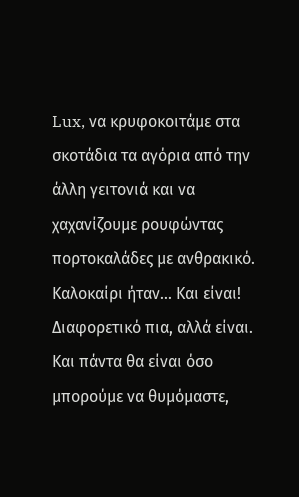Lux, να κρυφοκοιτάμε στα σκοτάδια τα αγόρια από την άλλη γειτονιά και να χαχανίζουμε ρουφώντας πορτοκαλάδες με ανθρακικό.
Καλοκαίρι ήταν... Και είναι! Διαφορετικό πια, αλλά είναι. Και πάντα θα είναι όσο μπορούμε να θυμόμαστε,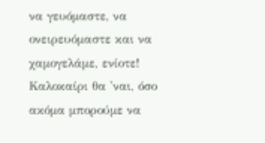να γευόμαστε, να ονειρευόμαστε και να χαμογελάμε, ενίοτε! Καλοκαίρι θα 'ναι, όσο ακόμα μπορούμε να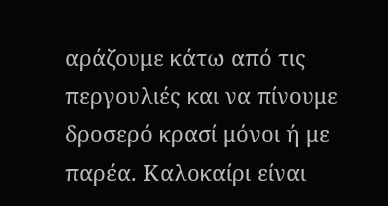αράζουμε κάτω από τις περγουλιές και να πίνουμε δροσερό κρασί μόνοι ή με παρέα. Καλοκαίρι είναι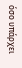όσο υπάρχει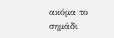ακόμα το σημάδι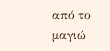από το μαγιώ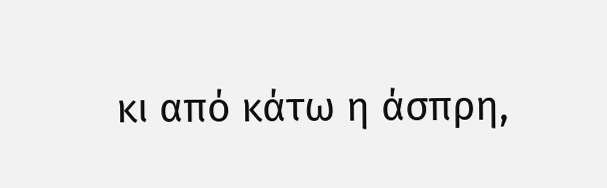κι από κάτω η άσπρη,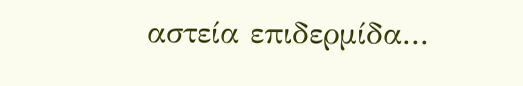αστεία επιδερμίδα...